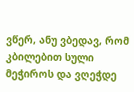ვწერ, ანუ ვბედავ, რომ კბილებით სული მეჭიროს და ვღეჭდე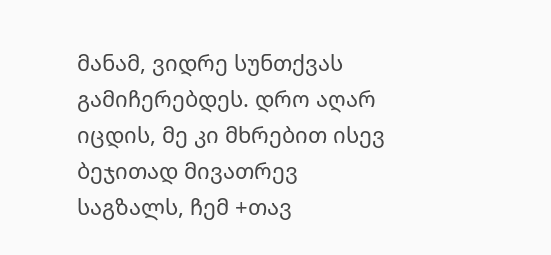მანამ, ვიდრე სუნთქვას გამიჩერებდეს. დრო აღარ იცდის, მე კი მხრებით ისევ ბეჯითად მივათრევ საგზალს, ჩემ +თავ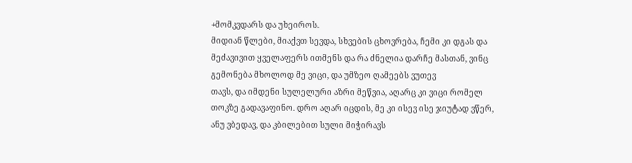+მომკვდარს და უხეიროს.
მიდიან წლები, მიაქვთ სევდა, სხვების ცხოვრება, ჩემი კი დგას და მეძავივით ყველაფერს ითმენს და რა ძნელია დარჩე მასთან, ვინც გემონება მხოლოდ მე ვიცი, და უმზეო ღამეებს ვუთევ
თავს, და იმდენი სულელური აზრი მეწვია, აღარც კი ვიცი რომელ თოკზე გადავაფინო. დრო აღარ იცდის, მე კი ისევ ისე ჯიუტად ვწერ, ანუ ვბედავ, და კბილებით სული მიჭირავს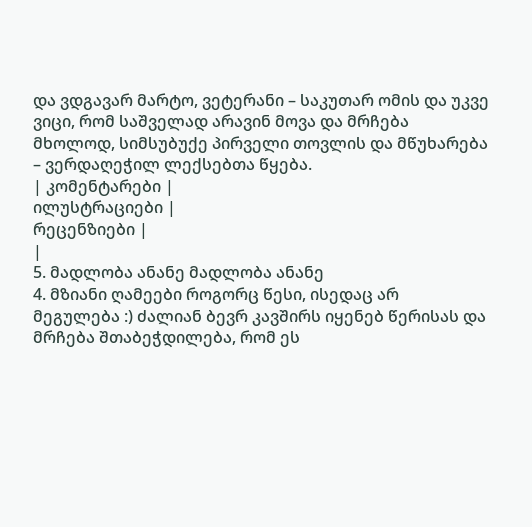და ვდგავარ მარტო, ვეტერანი – საკუთარ ომის და უკვე ვიცი, რომ საშველად არავინ მოვა და მრჩება მხოლოდ, სიმსუბუქე პირველი თოვლის და მწუხარება – ვერდაღეჭილ ლექსებთა წყება.
| კომენტარები |
ილუსტრაციები |
რეცენზიები |
|
5. მადლობა ანანე მადლობა ანანე
4. მზიანი ღამეები როგორც წესი, ისედაც არ მეგულება :) ძალიან ბევრ კავშირს იყენებ წერისას და მრჩება შთაბეჭდილება, რომ ეს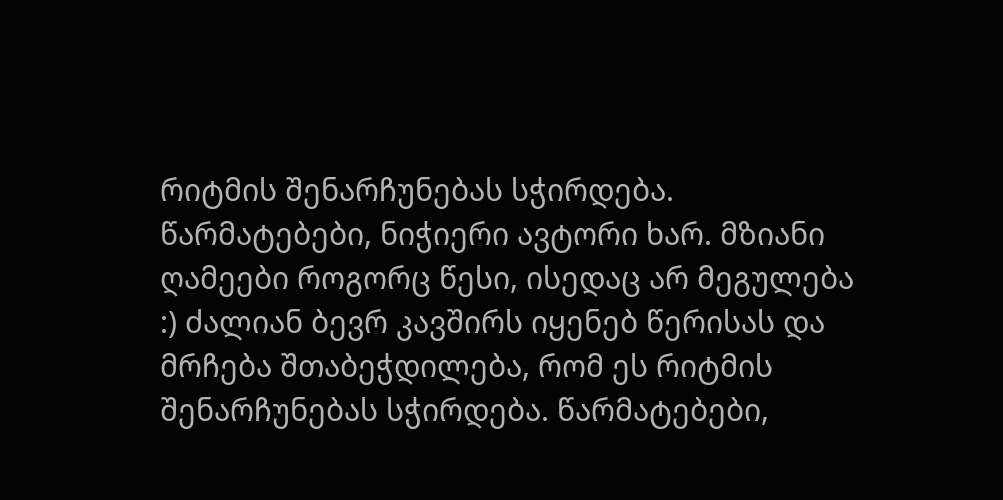რიტმის შენარჩუნებას სჭირდება. წარმატებები, ნიჭიერი ავტორი ხარ. მზიანი ღამეები როგორც წესი, ისედაც არ მეგულება :) ძალიან ბევრ კავშირს იყენებ წერისას და მრჩება შთაბეჭდილება, რომ ეს რიტმის შენარჩუნებას სჭირდება. წარმატებები,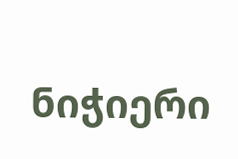ნიჭიერი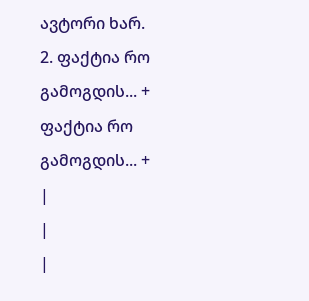ავტორი ხარ.
2. ფაქტია რო გამოგდის... + ფაქტია რო გამოგდის... +
|
|
|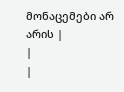მონაცემები არ არის |
|
|